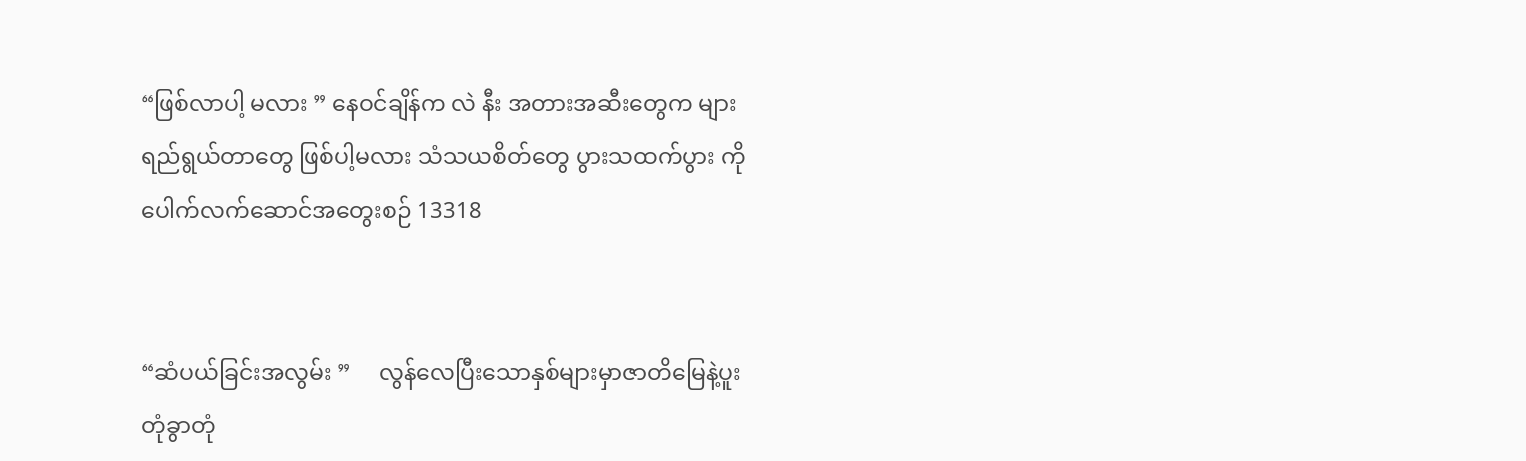“ဖြစ်လာပါ့ မလား ” နေဝင်ချိန်က လဲ နီး အတားအဆီးတွေက များ ရည်ရွယ်တာတွေ ဖြစ်ပါ့မလား သံသယစိတ်တွေ ပွားသထက်ပွား ကိုပေါက်လက်ဆောင်အတွေးစဉ် 13318


“ဆံပယ်ခြင်းအလွမ်း ”     လွန်လေပြီးသောနှစ်များမှာဇာတိမြေနဲ့ပူးတုံခွာတုံ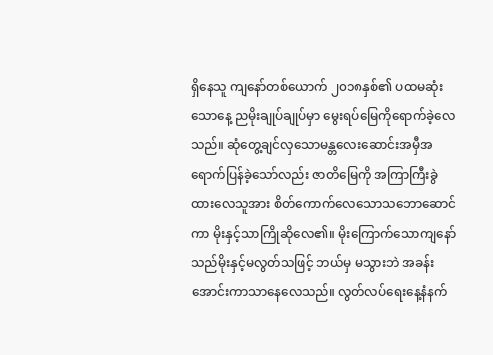ရှိနေသူ ကျနော်တစ်ယောက် ၂၀၁၈နှစ်၏ ပထမဆုံးသောနေ့ ညမိုးချုပ်ချုပ်မှာ မွေးရပ်မြေကိုရောက်ခဲ့လေသည်။ ဆုံတွေ့ချင်လှသောမန္တလေးဆောင်းအမှီအရောက်ပြန်ခဲ့သော်လည်း ဇာတိမြေကို အကြာကြီးခွဲထားလေသူအား စိတ်ကောက်လေသောသဘောဆောင်ကာ မိုးနှင့်သာကြိုဆိုလေ၏။ မိုးကြောက်သောကျနော်သည်မိုးနှင့်မလွတ်သဖြင့် ဘယ်မှ မသွားဘဲ အခန်းအောင်းကာသာနေလေသည်။ လွတ်လပ်ရေးနေ့နံနက်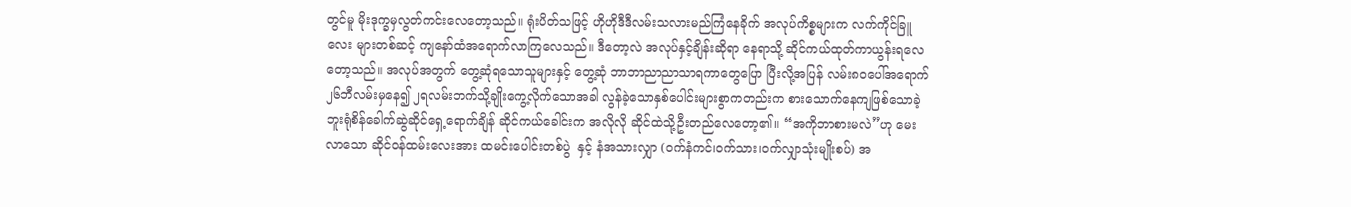တွင်မူ မိုးဒုက္ခမှလွတ်ကင်းလေတော့သည်။ ရုံးပိတ်သဖြင့် ဟိုဟိုဒီဒီလမ်းသလားမည်ကြံနေခိုက် အလုပ်ကိစ္စများက လက်ကိုင်ခြူလေး များတစ်ဆင့် ကျနော်ထံအရောက်လာကြလေသည်။ ဒီတော့လဲ အလုပ်နှင့်ချိန်းဆိုရာ နေရာသို့ ဆိုင်ကယ်ထုတ်ကာယွန်းရလေတော့သည်။ အလုပ်အတွက် တွေ့ဆုံရသောသူများနှင့် တွေ့ဆုံ ဘာဘာညာညာသာရကာတွေပြော ပြီးလို့အပြန် လမ်း၈ဝပေါ်အရောက် ၂၆ဘီလမ်းမှနေ၍ ၂ရလမ်းဘက်သို့ချိုးကွေ့လိုက်သောအခါ လွန်ခဲ့သောနှစ်ပေါင်းများစွာကတည်းက စားသောက်နေကျဖြစ်သောခဲ့ဘူးရုံစိန်ခေါက်ဆွဲဆိုင်ရှေ့ရောက်ချိန် ဆိုင်ကယ်ခေါင်းက အလိုလို ဆိုင်ထဲသို့ဦးတည်လေတော့၏။ “အကိုဘာစားမလဲ”ဟု မေးလာသော ဆိုင်ဝန်ထမ်းလေးအား ထမင်းပေါင်းတစ်ပွဲ  နှင့် နံအသားလျှာ (ဝက်နံကင်၊ဝက်သား၊ဝက်လျှာသုံးမျိုးစပ်) အ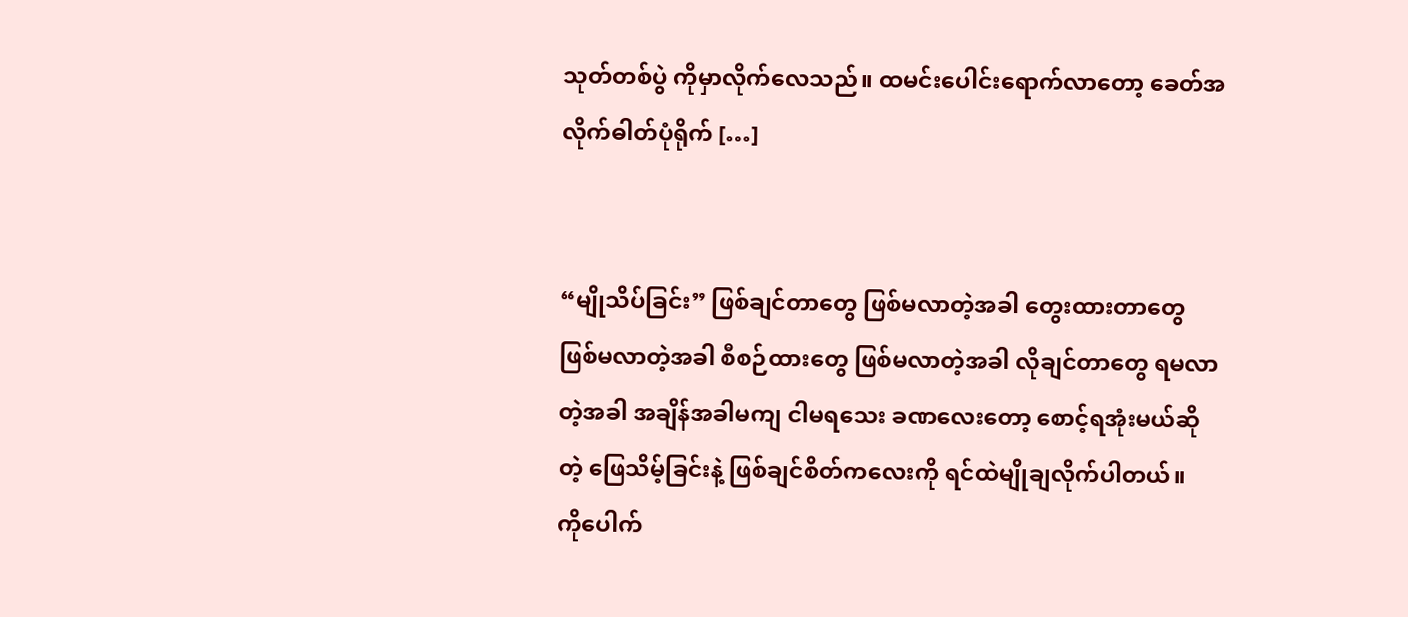သုတ်တစ်ပွဲ ကိုမှာလိုက်လေသည်။ ထမင်းပေါင်းရောက်လာတော့ ခေတ်အလိုက်ဓါတ်ပုံရိုက် […]


“မျိုသိပ်ခြင်း” ဖြစ်ချင်တာတွေ ဖြစ်မလာတဲ့အခါ တွေးထားတာတွေ ဖြစ်မလာတဲ့အခါ စီစဉ်ထားတွေ ဖြစ်မလာတဲ့အခါ လိုချင်တာတွေ ရမလာတဲ့အခါ အချိန်အခါမကျ ငါမရသေး ခဏလေးတော့ စောင့်ရအုံးမယ်ဆိုတဲ့ ဖြေသိမ့်ခြင်းနဲ့ ဖြစ်ချင်စိတ်ကလေးကို ရင်ထဲမျိုချလိုက်ပါတယ်။   ကိုပေါက်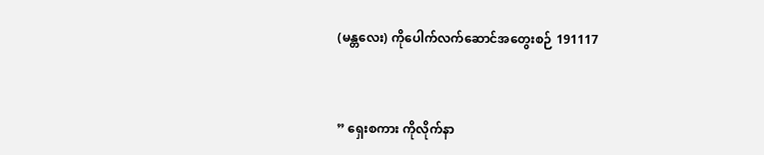(မန္တလေး) ကိုပေါက်လက်ဆောင်အတွေးစဉ် 191117


” ရှေးစကား ကိုလိုက်နာ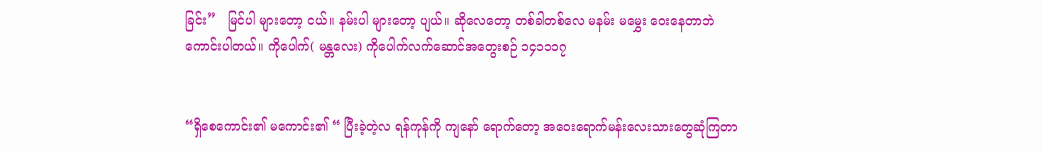ခြင်း”   မြင်ပါ များတော့ ငယ်။ နမ်းပါ များတော့ ပျယ်။ ဆိုလေတော့ တစ်ခါတစ်လေ မနမ်း မမွှေး ဝေးနေတာဘဲ ကောင်းပါတယ်။ ကိုပေါက်( မန္တလေး) ကိုပေါက်လက်ဆောင်အတွေးစဉ် ၁၄၁၁၁၇


“ရှိစေကောင်း၏ မကောင်း၏ “ ပြီးခဲ့တဲ့လ ရန်ကုန်ကို ကျနော် ရောက်တော့ အဝေးရောက်မန်းလေးသားတွေဆုံကြတာ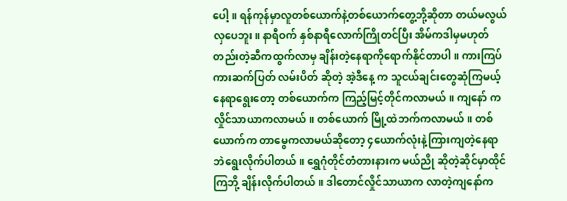ပေါ့။ ရန်ကုန်မှာလူတစ်ယောက်နဲ့တစ်ယောက်တွေ့ဘို့ဆိုတာ တယ်မလွယ်လှပေဘူး။ နာရီဝက် နှစ်နာရီလောက်ကြိုတင်ပြီး အိမ်ကဒါမှမဟုတ်တည်းတဲ့ဆီကထွက်လာမှ ချိန်းတဲ့နေရာကိုရောက်နိုင်တာပါ။ ကားကြပ် ကားဆက်ပြတ် လမ်းပိတ် ဆိုတဲ့ အဲ့ဒီနေ့ က သူငယ်ချင်းတွေဆုံကြမယ့်နေရာရွေးတော့ တစ်ယောက်က ကြည့်မြင့်တိုင်ကလာမယ်။ ကျနော် ကလှိုင်သာယာကလာမယ်။ တစ်ယောက် မြို့ထဲဘက်ကလာမယ်။ တစ်ယောက်က တာမွေကလာမယ်ဆိုတော့ ၄ယောက်လုံးနဲ့ကြားကျတဲ့နေရာဘဲရွေးလိုက်ပါတယ်။ ရွှေဂုံတိုင်တံတားနားက မယ်ညို ဆိုတဲ့ဆိုင်မှာထိုင်ကြဘို့ ချိန်းလိုက်ပါတယ်။ ဒါတောင်လှိုင်သာယာက လာတဲ့ကျနော်က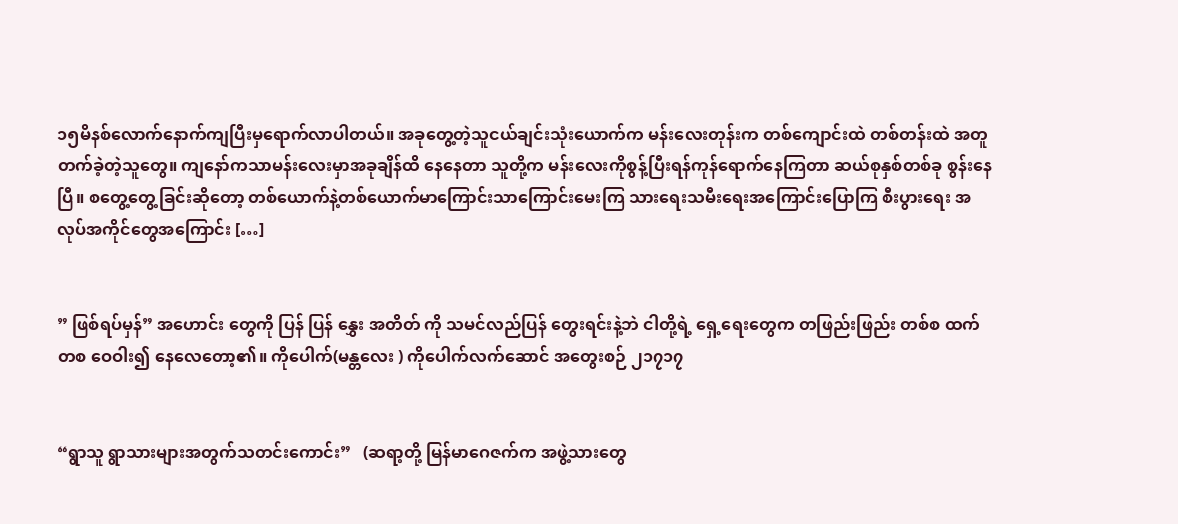၁၅မိနစ်လောက်နောက်ကျပြီးမှရောက်လာပါတယ်။ အခုတွေ့တဲ့သူငယ်ချင်းသုံးယောက်က မန်းလေးတုန်းက တစ်ကျောင်းထဲ တစ်တန်းထဲ အတူတက်ခဲ့တဲ့သူတွေ။ ကျနော်ကသာမန်းလေးမှာအခုချိန်ထိ နေနေတာ သူတို့က မန်းလေးကိုစွန့်ပြီးရန်ကုန်ရောက်နေကြတာ ဆယ်စုနှစ်တစ်ခု စွန်းနေပြီ။ စတွေ့တွေ့ခြင်းဆိုတော့ တစ်ယောက်နဲ့တစ်ယောက်မာကြောင်းသာကြောင်းမေးကြ သားရေးသမီးရေးအကြောင်းပြောကြ စီးပွားရေး အလုပ်အကိုင်တွေအကြောင်း […]


” ဖြစ်ရပ်မှန်” အဟောင်း တွေကို ပြန် ပြန် နွှေး အတိတ် ကို သမင်လည်ပြန် တွေးရင်းနဲ့ဘဲ ငါတို့ရဲ့ ရှေ့ရေးတွေက တဖြည်းဖြည်း တစ်စ ထက်တစ ဝေဝါး၍ နေလေတော့၏။ ကိုပေါက်(မန္တလေး ) ကိုပေါက်လက်ဆောင် အတွေးစဉ် ၂၁၇၁၇


“ရွာသူ ရွာသားများအတွက်သတင်းကောင်း”   (ဆရာ့တို့ မြန်မာဂေဇက်က အဖွဲ့သားတွေ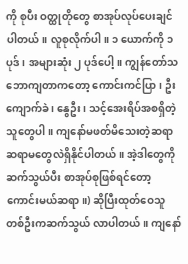ကို စုပီး ဝတ္ထုတိုတွေ စာအုပ်လုပ်ပေးချင်ပါတယ်။ လူစုလိုက်ပါ။ ၁ ယောက်ကို ၁ ပုဒ် ၊ အများဆုံး ၂ ပုဒ်ပေါ့။ ကျွန်တော်သဘောကျတာကတော့ ကောင်းကင်ပြာ၊ ဦးကျောက်ခဲ ၊ နွေဦး၊ သင့်အေးရိပ်အစရှိတဲ့သူတွေပါ။ ကျနော်မဖတ်မိသေးတဲ့ဆရာ ဆရာမတွေလဲရှိနိုင်ပါတယ်။ အဲ့ဒါတွေကို ဆက်သွယ်ပီး စာအုပ်စုဖြစ်ရင်တော့ ကောင်းမယ်ဆရာ။) ဆိုပြီးထုတ်ဝေသူတစ်ဦးကဆက်သွယ် လာပါတယ်။ ကျနော်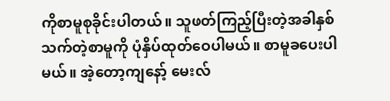ကိုစာမူစုခိုင်းပါတယ်။ သူဖတ်ကြည့်ပြီးတဲ့အခါနှစ်သက်တဲ့စာမူကို ပုံနှိပ်ထုတ်ဝေပါမယ်။ စာမူခပေးပါမယ်။ အဲ့တော့ကျနော့် မေးလ်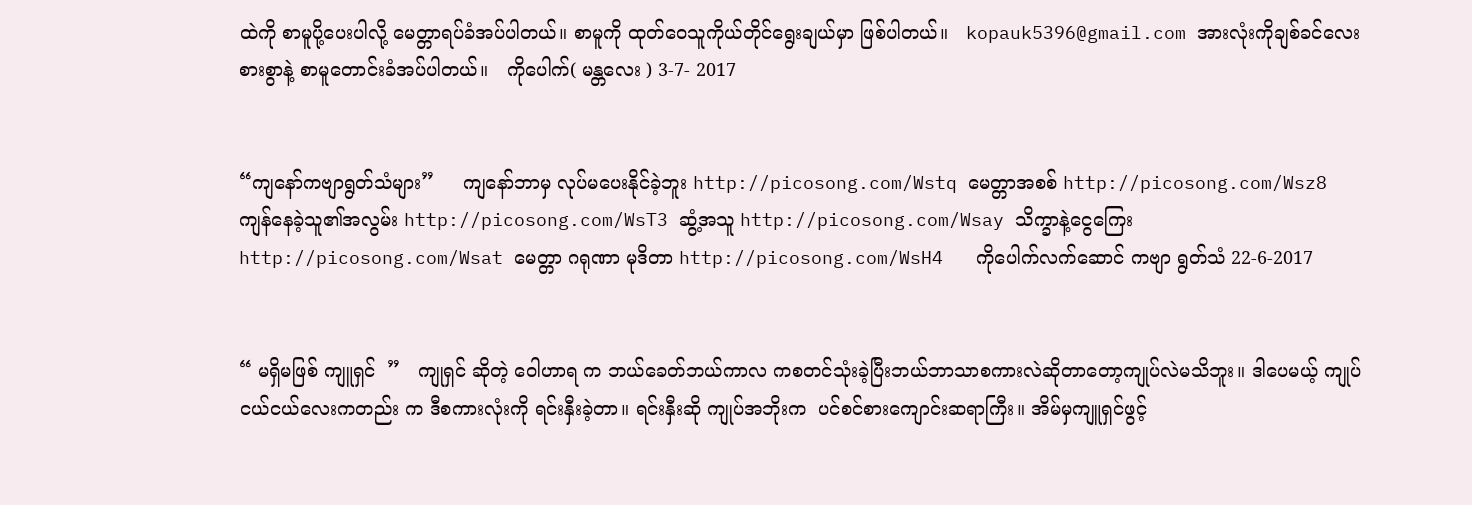ထဲကို စာမူပို့ပေးပါလို့ မေတ္တာရပ်ခံအပ်ပါတယ်။ စာမူကို ထုတ်ဝေသူကိုယ်တိုင်ရွေးချယ်မှာ ဖြစ်ပါတယ်။   kopauk5396@gmail.com အားလုံးကိုချစ်ခင်လေးစားစွာနဲ့ စာမူတောင်းခံအပ်ပါတယ်။   ကိုပေါက်( မန္တလေး ) 3-7- 2017


“ကျနော်ကဗျာရွတ်သံများ”     ကျနော်ဘာမှ လုပ်မပေးနိုင်ခဲ့ဘူး http://picosong.com/Wstq မေတ္တာအစစ် http://picosong.com/Wsz8 ကျန်နေခဲ့သူ၏အလွမ်း http://picosong.com/WsT3 ဆွံ့အသူ http://picosong.com/Wsay သိက္ခာနဲ့ငွေကြေး http://picosong.com/Wsat မေတ္တာ ဂရုဏာ မုဒိတာ http://picosong.com/WsH4   ကိုပေါက်လက်ဆောင် ကဗျာ ရွတ်သံ 22-6-2017


“ မရှိမဖြစ် ကျူရှင်  ”   ကျုရှင် ဆိုတဲ့ ဝေါဟာရ က ဘယ်ခေတ်ဘယ်ကာလ ကစတင်သုံးခဲ့ပြီးဘယ်ဘာသာစကားလဲဆိုတာတော့ကျုပ်လဲမသိဘူး။ ဒါပေမယ့် ကျုပ်ငယ်ငယ်လေးကတည်း က ဒီစကားလုံးကို ရင်းနှီးခဲ့တာ။ ရင်းနှီးဆို ကျုပ်အဘိုးက  ပင်စင်စားကျောင်းဆရာကြီး။ အိမ်မှကျူရှင်ဖွင့်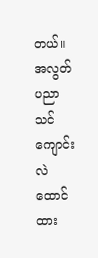တယ်။ အလွတ်ပညာသင်ကျောင်းလဲ ထောင်ထား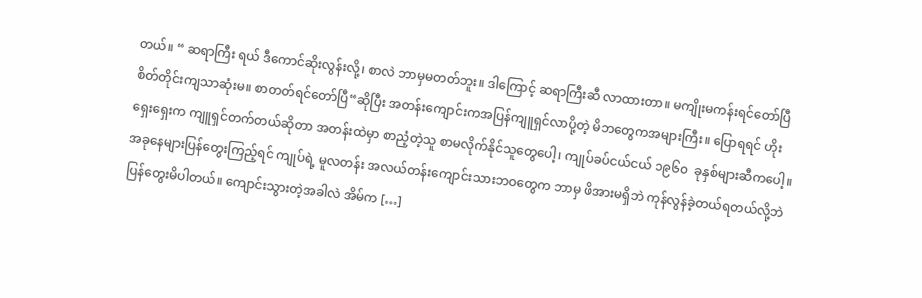တယ်။ “ ဆရာကြီး ရယ် ဒီကောင်ဆိုးလွန်းလို့၊ စာလဲ ဘာမှမတတ်ဘူး။ ဒါကြောင့် ဆရာကြီးဆီ လာထားတာ။ မကျိုးမကန်းရင်တော်ပြီ စိတ်တိုင်းကျသာဆုံးမ။ စာတတ်ရင်တော်ပြီ“ဆိုပြီး အတန်းကျောင်းကအပြန်ကျူရှင်လာပို့တဲ့ မိဘတွေကအများကြီး။ ပြောရရင် ဟိုးရှေးရှေးက ကျူရှင်တက်တယ်ဆိုတာ အတန်းထဲမှာ စာညံ့တဲ့သူ စာမလိုက်နိုင်သူတွေပေါ့၊ ကျုပ်ခပ်ငယ်ငယ် ၁၉၆၀  ခုနှစ်များဆီကပေါ့။   အခုနေများပြန်တွေးကြည့်ရင် ကျုပ်ရဲ့ မူလတန်း အလယ်တန်းကျောင်းသားဘဝတွေက ဘာမှ ဖိအားမရှိဘဲ ကုန်လွန်ခဲ့တယ်ရတယ်လို့ဘဲပြန်တွေးမိပါတယ်။ ကျောင်းသွားတဲ့အခါလဲ အိမ်က […]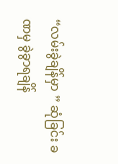“လမ်းခွဲချိန်မှာ ” ဆုံခြင်း ခဏမှ ခွဲခွာရချိန်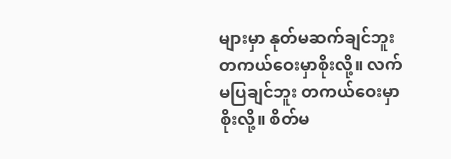များမှာ နုတ်မဆက်ချင်ဘူး တကယ်ဝေးမှာစိုးလို့။ လက်မပြချင်ဘူး တကယ်ဝေးမှာစိုးလို့။ စိတ်မ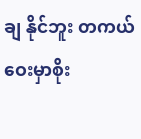ချ နိုင်ဘူး တကယ်ဝေးမှာစိုး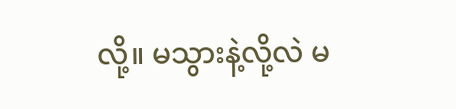လို့။ မသွားနဲ့လို့လဲ မ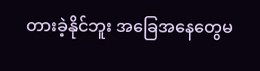တားခဲ့နိုင်ဘူး အခြေအနေတွေမ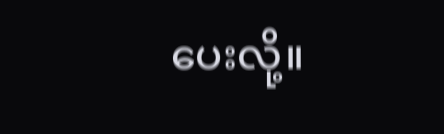ပေးလို့။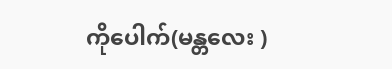ကိုပေါက်(မန္တလေး )